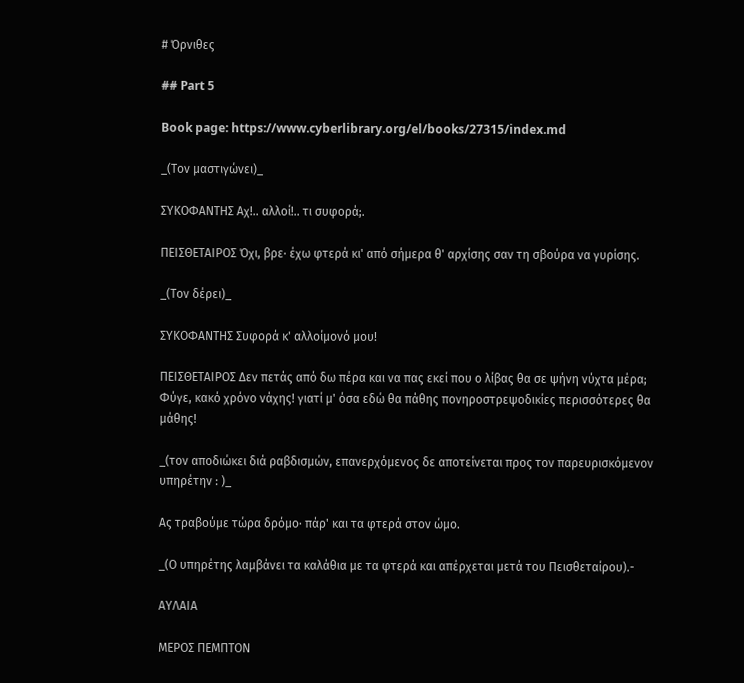# Όρνιθες

## Part 5

Book page: https://www.cyberlibrary.org/el/books/27315/index.md

_(Τον μαστιγώνει)_

ΣΥΚΟΦΑΝΤΗΣ Αχ!.. αλλοί!.. τι συφορά;.

ΠΕΙΣΘΕΤΑΙΡΟΣ Όχι, βρε· έχω φτερά κι' από σήμερα θ' αρχίσης σαν τη σβούρα να γυρίσης.

_(Τον δέρει)_

ΣΥΚΟΦΑΝΤΗΣ Συφορά κ' αλλοίμονό μου!

ΠΕΙΣΘΕΤΑΙΡΟΣ Δεν πετάς από δω πέρα και να πας εκεί που ο λίβας θα σε ψήνη νύχτα μέρα; Φύγε, κακό χρόνο νάχης! γιατί μ' όσα εδώ θα πάθης πονηροστρεψοδικίες περισσότερες θα μάθης!

_(τον αποδιώκει διά ραβδισμών, επανερχόμενος δε αποτείνεται προς τον παρευρισκόμενον υπηρέτην : )_

Ας τραβούμε τώρα δρόμο· πάρ' και τα φτερά στον ώμο.

_(Ο υπηρέτης λαμβάνει τα καλάθια με τα φτερά και απέρχεται μετά του Πεισθεταίρου).-

ΑΥΛΑΙΑ

ΜΕΡΟΣ ΠΕΜΠΤΟΝ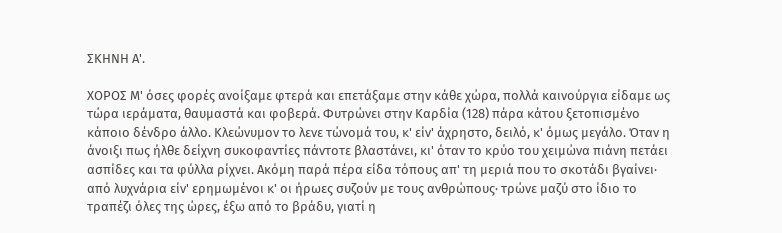ΣΚΗΝΗ Α'.

ΧΟΡΟΣ Μ' όσες φορές ανοίξαμε φτερά και επετάξαμε στην κάθε χώρα, πολλά καινούργια είδαμε ως τώρα ιεράματα, θαυμαστά και φοβερά. Φυτρώνει στην Καρδία (128) πάρα κάτου ξετοπισμένο κάποιο δένδρο άλλο. Κλεώνυμον το λενε τώνομά του, κ' είν' άχρηστο, δειλό, κ' όμως μεγάλο. Όταν η άνοιξι πως ήλθε δείχνη συκοφαντίες πάντοτε βλαστάνει, κι' όταν το κρύο του χειμώνα πιάνη πετάει ασπίδες και τα φύλλα ρίχνει. Ακόμη παρά πέρα είδα τόπους απ' τη μεριά που το σκοτάδι βγαίνει· από λυχνάρια είν' ερημωμένοι κ' οι ήρωες συζούν με τους ανθρώπους· τρώνε μαζύ στο ίδιο το τραπέζι όλες της ώρες, έξω από το βράδυ, γιατί η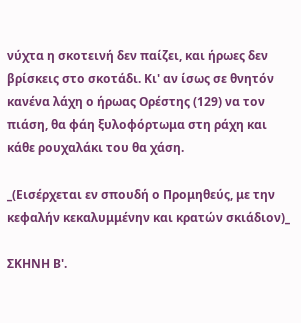νύχτα η σκοτεινή δεν παίζει, και ήρωες δεν βρίσκεις στο σκοτάδι. Κι' αν ίσως σε θνητόν κανένα λάχη ο ήρωας Ορέστης (129) να τον πιάση, θα φάη ξυλοφόρτωμα στη ράχη και κάθε ρουχαλάκι του θα χάση.

_(Εισέρχεται εν σπουδή ο Προμηθεύς, με την κεφαλήν κεκαλυμμένην και κρατών σκιάδιον)_

ΣΚΗΝΗ Β'.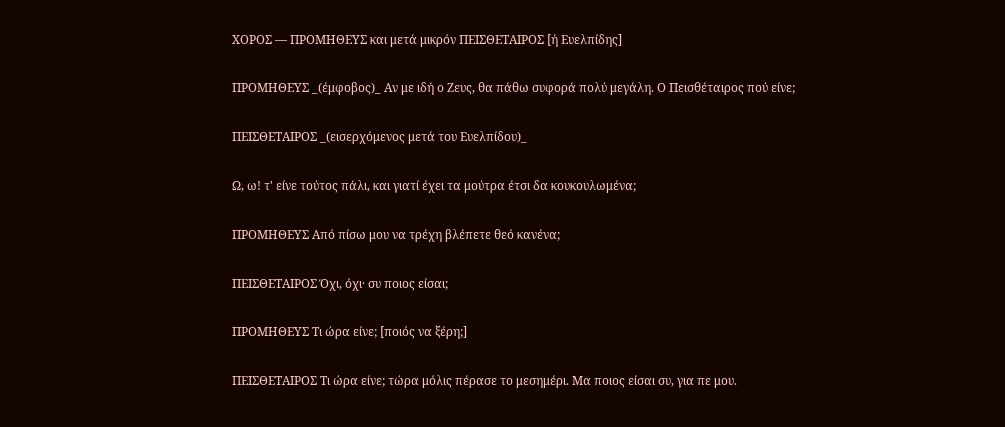ΧΟΡΟΣ — ΠΡΟΜΗΘΕΥΣ και μετά μικρόν ΠΕΙΣΘΕΤΑΙΡΟΣ [ή Ευελπίδης]

ΠΡΟΜΗΘΕΥΣ _(έμφοβος)_ Αν με ιδή ο Ζευς, θα πάθω συφορά πολύ μεγάλη. Ο Πεισθέταιρος πού είνε;

ΠΕΙΣΘΕΤΑΙΡΟΣ _(εισερχόμενος μετά του Ευελπίδου)_

Ω, ω! τ' είνε τούτος πάλι, και γιατί έχει τα μούτρα έτσι δα κουκουλωμένα;

ΠΡΟΜΗΘΕΥΣ Από πίσω μου να τρέχη βλέπετε θεό κανένα;

ΠΕΙΣΘΕΤΑΙΡΟΣ Όχι, όχι· συ ποιος είσαι;

ΠΡΟΜΗΘΕΥΣ Τι ώρα είνε; [ποιός να ξέρη;]

ΠΕΙΣΘΕΤΑΙΡΟΣ Τι ώρα είνε; τώρα μόλις πέρασε το μεσημέρι. Μα ποιος είσαι συ, για πε μου.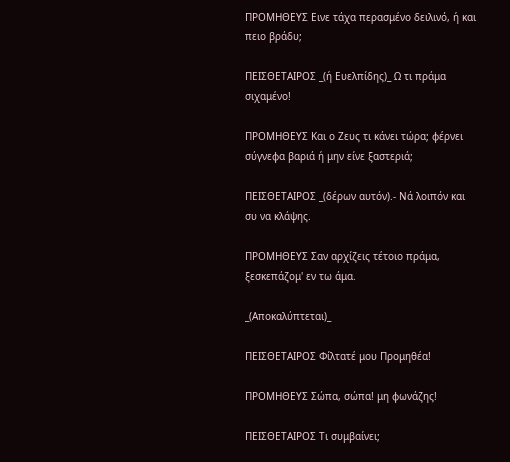ΠΡΟΜΗΘΕΥΣ Εινε τάχα περασμένο δειλινό, ή και πειο βράδυ;

ΠΕΙΣΘΕΤΑΙΡΟΣ _(ή Ευελπίδης)_ Ω τι πράμα σιχαμένο!

ΠΡΟΜΗΘΕΥΣ Και ο Ζευς τι κάνει τώρα; φέρνει σύγνεφα βαριά ή μην είνε ξαστεριά;

ΠΕΙΣΘΕΤΑΙΡΟΣ _(δέρων αυτόν).- Νά λοιπόν και συ να κλάψης.

ΠΡΟΜΗΘΕΥΣ Σαν αρχίζεις τέτοιο πράμα, ξεσκεπάζομ' εν τω άμα.

_(Αποκαλύπτεται)_

ΠΕΙΣΘΕΤΑΙΡΟΣ Φίλτατέ μου Προμηθέα!

ΠΡΟΜΗΘΕΥΣ Σώπα, σώπα! μη φωνάζης!

ΠΕΙΣΘΕΤΑΙΡΟΣ Τι συμβαίνει;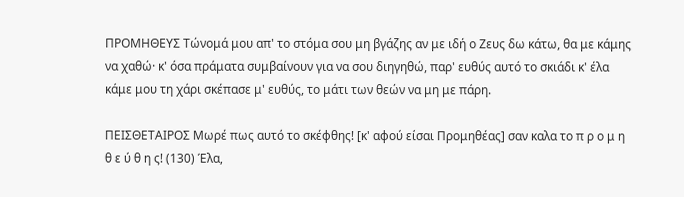ΠΡΟΜΗΘΕΥΣ Τώνομά μου απ' το στόμα σου μη βγάζης αν με ιδή ο Ζευς δω κάτω, θα με κάμης να χαθώ· κ' όσα πράματα συμβαίνουν για να σου διηγηθώ, παρ' ευθύς αυτό το σκιάδι κ' έλα κάμε μου τη χάρι σκέπασε μ' ευθύς, το μάτι των θεών να μη με πάρη.

ΠΕΙΣΘΕΤΑΙΡΟΣ Μωρέ πως αυτό το σκέφθης! [κ' αφού είσαι Προμηθέας] σαν καλα το π ρ ο μ η θ ε ύ θ η ς! (130) Έλα,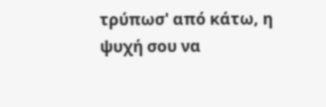τρύπωσ' από κάτω, η ψυχή σου να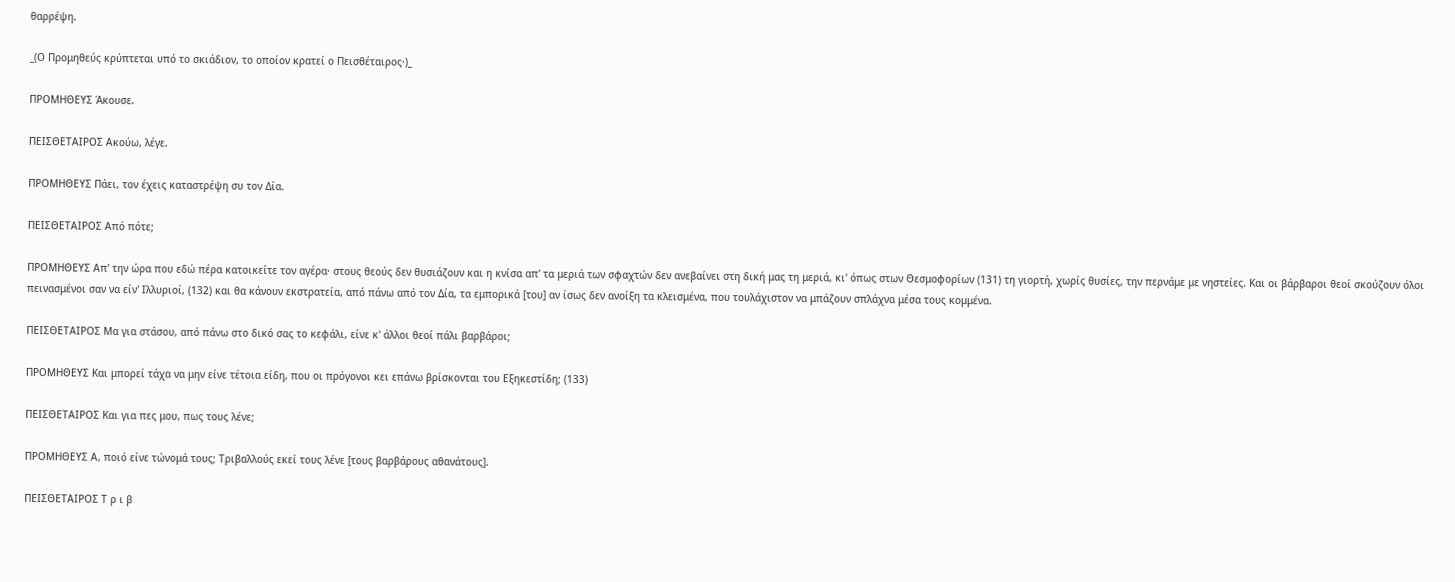θαρρέψη.

_(Ο Προμηθεύς κρύπτεται υπό το σκιάδιον, το οποίον κρατεί ο Πεισθέταιρος·)_

ΠΡΟΜΗΘΕΥΣ Άκουσε.

ΠΕΙΣΘΕΤΑΙΡΟΣ Ακούω, λέγε.

ΠΡΟΜΗΘΕΥΣ Πάει, τον έχεις καταστρέψη συ τον Δία.

ΠΕΙΣΘΕΤΑΙΡΟΣ Από πότε;

ΠΡΟΜΗΘΕΥΣ Απ' την ώρα που εδώ πέρα κατοικείτε τον αγέρα· στους θεούς δεν θυσιάζουν και η κνίσα απ' τα μεριά των σφαχτών δεν ανεβαίνει στη δική μας τη μεριά, κι' όπως στων Θεσμοφορίων (131) τη γιορτή, χωρίς θυσίες, την περνάμε με νηστείες. Και οι βάρβαροι θεοί σκούζουν όλοι πεινασμένοι σαν να είν' Ιλλυριοί, (132) και θα κάνουν εκστρατεία, από πάνω από τον Δία, τα εμπορικά [του] αν ίσως δεν ανοίξη τα κλεισμένα, που τουλάχιστον να μπάζουν σπλάχνα μέσα τους κομμένα.

ΠΕΙΣΘΕΤΑΙΡΟΣ Μα για στάσου, από πάνω στο δικό σας το κεφάλι, είνε κ' άλλοι θεοί πάλι βαρβάροι;

ΠΡΟΜΗΘΕΥΣ Και μπορεί τάχα να μην είνε τέτοια είδη, που οι πρόγονοι κει επάνω βρίσκονται του Εξηκεστίδη; (133)

ΠΕΙΣΘΕΤΑΙΡΟΣ Και για πες μου, πως τους λένε;

ΠΡΟΜΗΘΕΥΣ Α, ποιό είνε τώνομά τους; Τριβαλλούς εκεί τους λένε [τους βαρβάρους αθανάτους].

ΠΕΙΣΘΕΤΑΙΡΟΣ Τ ρ ι β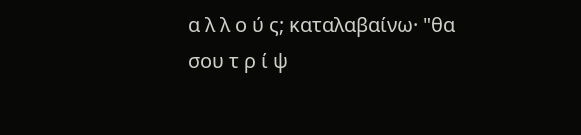α λ λ ο ύ ς; καταλαβαίνω· "θα σου τ ρ ί ψ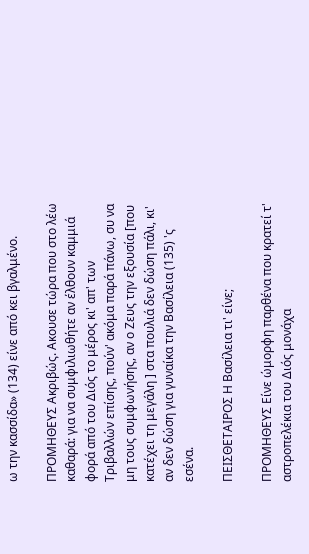ω την κασσίδα» (134) είνε από κει βγαλμένο.

ΠΡΟΜΗΘΕΥΣ Ακριβώς. Ακουσε τώρα που στο λέω καθαρά: για να συμφιλιωθήτε αν έλθουν καμμιά φορά από του Διός το μέρος κι' απ' των Τριβαλλών επίσης, πούν' ακόμα παρά πάνω, συ να μη τους συμφωνήσης, αν ο Ζευς την εξουσία [που κατέχει τη μεγάλη ] στα πουλιά δεν δώση πάλι, κι' αν δεν δώση για γυναίκα την Βασίλεια (135) 'ς εσένα.

ΠΕΙΣΘΕΤΑΙΡΟΣ Η Βασίλεια τι' είνε;

ΠΡΟΜΗΘΕΥΣ Είνε ώμορφη παρθένα που κρατεί τ' αστροπελέκια του Διός μονάχα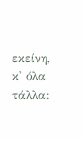εκείνη, κ' όλα τάλλα: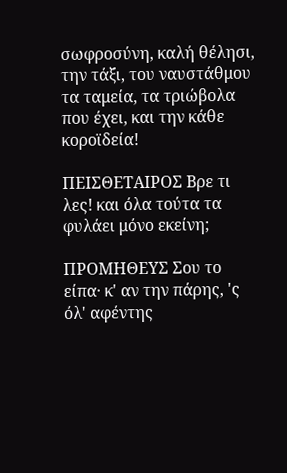σωφροσύνη, καλή θέλησι, την τάξι, του ναυστάθμου τα ταμεία, τα τριώβολα που έχει, και την κάθε κοροϊδεία!

ΠΕΙΣΘΕΤΑΙΡΟΣ Βρε τι λες! και όλα τούτα τα φυλάει μόνο εκείνη;

ΠΡΟΜΗΘΕΥΣ Σου το είπα· κ' αν την πάρης, 'ς όλ' αφέντης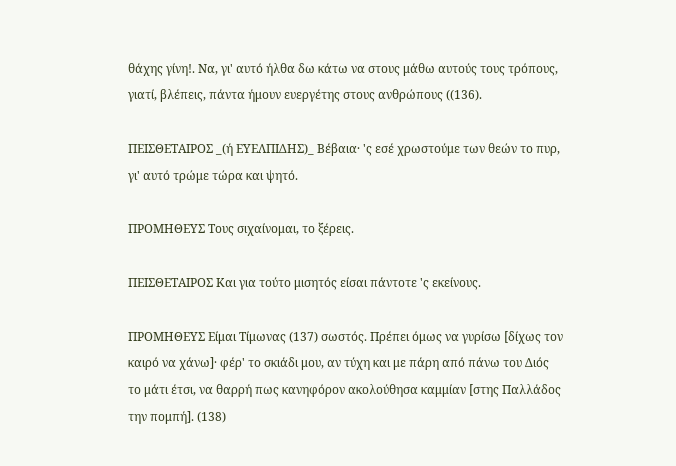θάχης γίνη!. Να, γι' αυτό ήλθα δω κάτω να στους μάθω αυτούς τους τρόπους, γιατί, βλέπεις, πάντα ήμουν ευεργέτης στους ανθρώπους ((136).

ΠΕΙΣΘΕΤΑΙΡΟΣ _(ή ΕΥΕΛΠΙΔΗΣ)_ Βέβαια· 'ς εσέ χρωστούμε των θεών το πυρ, γι' αυτό τρώμε τώρα και ψητό.

ΠΡΟΜΗΘΕΥΣ Τους σιχαίνομαι, το ξέρεις.

ΠΕΙΣΘΕΤΑΙΡΟΣ Και για τούτο μισητός είσαι πάντοτε 'ς εκείνους.

ΠΡΟΜΗΘΕΥΣ Είμαι Τίμωνας (137) σωστός. Πρέπει όμως να γυρίσω [δίχως τον καιρό να χάνω]· φέρ' το σκιάδι μου, αν τύχη και με πάρη από πάνω του Διός το μάτι έτσι, να θαρρή πως κανηφόρον ακολούθησα καμμίαν [στης Παλλάδος την πομπή]. (138)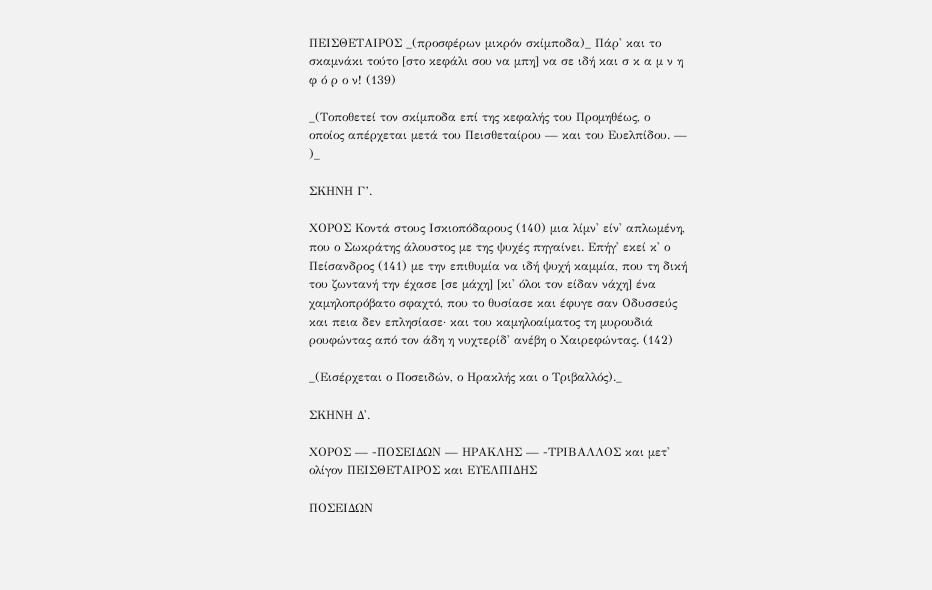ΠΕΙΣΘΕΤΑΙΡΟΣ _(προσφέρων μικρόν σκίμποδα)_ Πάρ' και το σκαμνάκι τούτο [στο κεφάλι σου να μπη] να σε ιδή και σ κ α μ ν η φ ό ρ ο ν! (139)

_(Τοποθετεί τον σκίμποδα επί της κεφαλής του Προμηθέως, ο οποίος απέρχεται μετά του Πεισθεταίρου — και του Ευελπίδου. — )_

ΣΚΗΝΗ Γ’.

ΧΟΡΟΣ Κοντά στους Ισκιοπόδαρους (140) μια λίμν' είν' απλωμένη, που ο Σωκράτης άλουστος με της ψυχές πηγαίνει. Επήγ' εκεί κ' ο Πείσανδρος (141) με την επιθυμία να ιδή ψυχή καμμία, που τη δική του ζωντανή την έχασε [σε μάχη] [κι' όλοι τον είδαν νάχη] ένα χαμηλοπρόβατο σφαχτό, που το θυσίασε και έφυγε σαν Οδυσσεύς και πεια δεν επλησίασε· και του καμηλοαίματος τη μυρουδιά ρουφώντας από τον άδη η νυχτερίδ' ανέβη ο Χαιρεφώντας. (142)

_(Εισέρχεται ο Ποσειδών, ο Ηρακλής και ο Τριβαλλός)._

ΣΚΗΝΗ Δ'.

ΧΟΡΟΣ — -ΠΟΣΕΙΔΩΝ — ΗΡΑΚΛΗΣ — -ΤΡΙΒΑΛΛΟΣ και μετ' ολίγον ΠΕΙΣΘΕΤΑΙΡΟΣ και ΕΥΕΛΠΙΔΗΣ

ΠΟΣΕΙΔΩΝ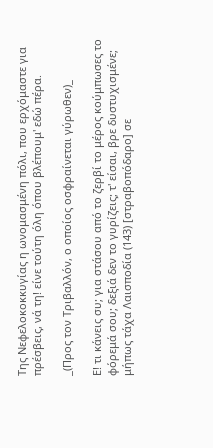Της Νεφελοκοκκυγίας η ωνομασμένη πόλι, που ερχόμαστε για πρέσβεις, νά τη! είνε τούτη όλη όπου βλέπουμ' εδώ πέρα.

_(Προς τον Τριβαλλόν, ο οποίος οσφραίνεται γύρωθεν)_

Ε! τι κάνεις συ; για στάσου από το ζερβί το μέρος κούμπωσες το φόρεμά σου; δεξιά δεν το γυρίζεις; τ' είσαι, βρε δυστυχισμένε; μήπως τάχα Λαισποδία (143) [στραβοπόδαρο] σε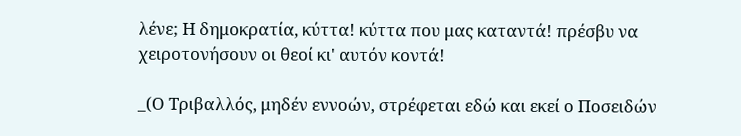λένε; Η δημοκρατία, κύττα! κύττα που μας καταντά! πρέσβυ να χειροτονήσουν οι θεοί κι' αυτόν κοντά!

_(Ο Τριβαλλός, μηδέν εννοών, στρέφεται εδώ και εκεί ο Ποσειδών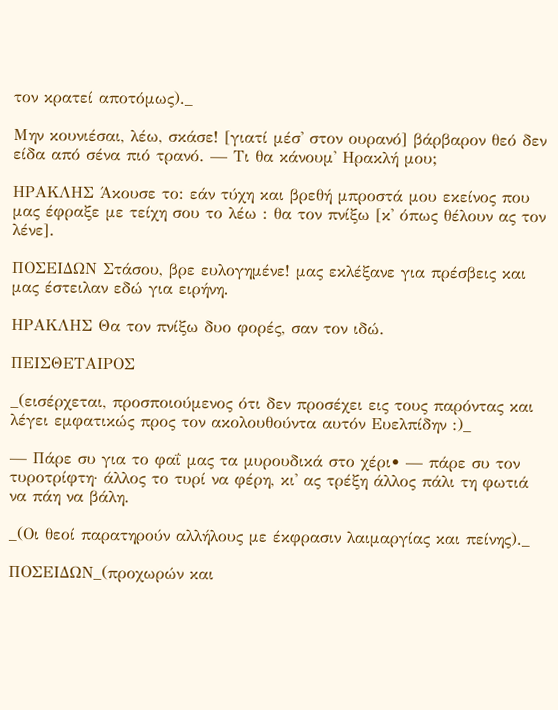τον κρατεί αποτόμως)._

Μην κουνιέσαι, λέω, σκάσε! [γιατί μέσ' στον ουρανό] βάρβαρον θεό δεν είδα από σένα πιό τρανό. — Τι θα κάνουμ' Ηρακλή μου;

ΗΡΑΚΛΗΣ Άκουσε το: εάν τύχη και βρεθή μπροστά μου εκείνος που μας έφραξε με τείχη σου το λέω : θα τον πνίξω [κ' όπως θέλουν ας τον λένε].

ΠΟΣΕΙΔΩΝ Στάσου, βρε ευλογημένε! μας εκλέξανε για πρέσβεις και μας έστειλαν εδώ για ειρήνη.

ΗΡΑΚΛΗΣ Θα τον πνίξω δυο φορές, σαν τον ιδώ.

ΠΕΙΣΘΕΤΑΙΡΟΣ

_(εισέρχεται, προσποιούμενος ότι δεν προσέχει εις τους παρόντας και λέγει εμφατικώς προς τον ακολουθούντα αυτόν Ευελπίδην :)_

— Πάρε συ για το φαΐ μας τα μυρουδικά στο χέρι• — πάρε συ τον τυροτρίφτη· άλλος το τυρί να φέρη, κι' ας τρέξη άλλος πάλι τη φωτιά να πάη να βάλη.

_(Οι θεοί παρατηρούν αλλήλους με έκφρασιν λαιμαργίας και πείνης)._

ΠΟΣΕΙΔΩΝ_(προχωρών και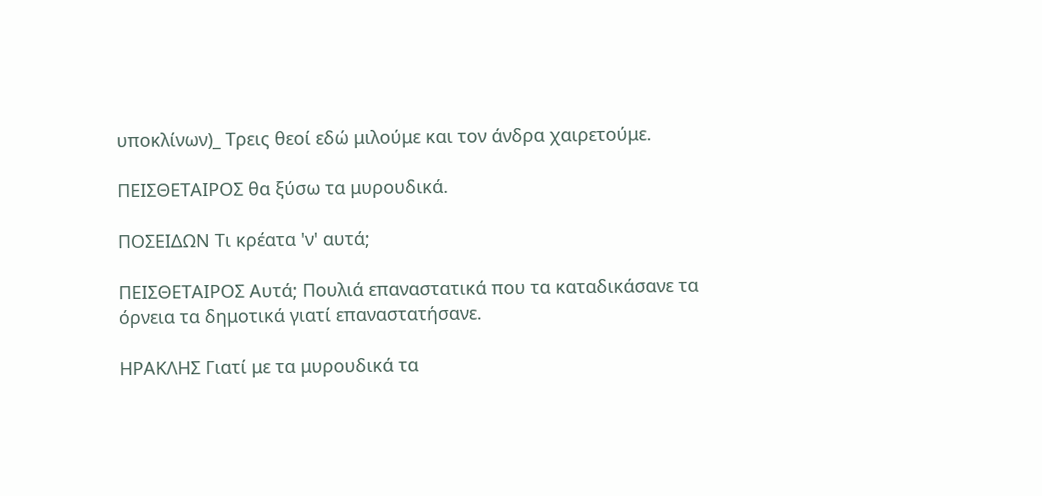υποκλίνων)_ Τρεις θεοί εδώ μιλούμε και τον άνδρα χαιρετούμε.

ΠΕΙΣΘΕΤΑΙΡΟΣ θα ξύσω τα μυρουδικά.

ΠΟΣΕΙΔΩΝ Τι κρέατα 'ν' αυτά;

ΠΕΙΣΘΕΤΑΙΡΟΣ Αυτά; Πουλιά επαναστατικά που τα καταδικάσανε τα όρνεια τα δημοτικά γιατί επαναστατήσανε.

ΗΡΑΚΛΗΣ Γιατί με τα μυρουδικά τα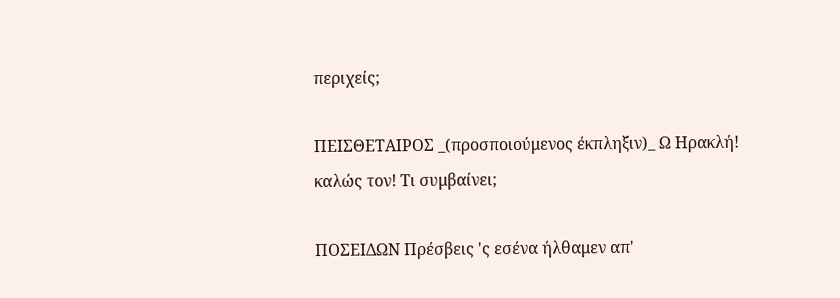περιχείς;

ΠΕΙΣΘΕΤΑΙΡΟΣ _(προσποιούμενος έκπληξιν)_ Ω Ηρακλή! καλώς τον! Τι συμβαίνει;

ΠΟΣΕΙΔΩΝ Πρέσβεις 'ς εσένα ήλθαμεν απ'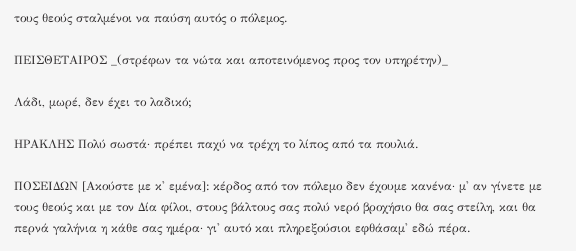τους θεούς σταλμένοι να παύση αυτός ο πόλεμος.

ΠΕΙΣΘΕΤΑΙΡΟΣ _(στρέφων τα νώτα και αποτεινόμενος προς τον υπηρέτην)_

Λάδι, μωρέ, δεν έχει το λαδικό;

ΗΡΑΚΛΗΣ Πολύ σωστά· πρέπει παχύ να τρέχη το λίπος από τα πουλιά.

ΠΟΣΕΙΔΩΝ [Ακούστε με κ' εμένα]: κέρδος από τον πόλεμο δεν έχουμε κανένα· μ' αν γίνετε με τους θεούς και με τον Δία φίλοι, στους βάλτους σας πολύ νερό βροχήσιο θα σας στείλη, και θα περνά γαλήνια η κάθε σας ημέρα· γι' αυτό και πληρεξούσιοι εφθάσαμ' εδώ πέρα.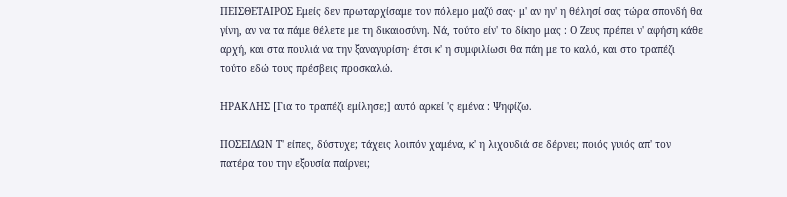ΠΕΙΣΘΕΤΑΙΡΟΣ Εμείς δεν πρωταρχίσαμε τον πόλεμο μαζύ σας· μ' αν ην' η θέλησί σας τώρα σπονδή θα γίνη, αν να τα πάμε θέλετε με τη δικαιοσύνη. Νά, τούτο είν' το δίκηο μας : Ο Ζευς πρέπει ν' αφήση κάθε αρχή, και στα πουλιά να την ξαναγυρίση· έτσι κ' η συμφιλίωσι θα πάη με το καλό, και στο τραπέζι τούτο εδώ τους πρέσβεις προσκαλώ.

ΗΡΑΚΛΗΣ [Για το τραπέζι εμίλησε;] αυτό αρκεί 'ς εμένα : Ψηφίζω.

ΠΟΣΕΙΔΩΝ Τ' είπες, δύστυχε; τάχεις λοιπόν χαμένα, κ' η λιχουδιά σε δέρνει; ποιός γυιός απ' τον πατέρα του την εξουσία παίρνει;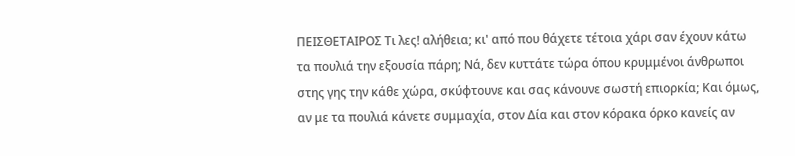ΠΕΙΣΘΕΤΑΙΡΟΣ Τι λες! αλήθεια; κι' από που θάχετε τέτοια χάρι σαν έχουν κάτω τα πουλιά την εξουσία πάρη; Νά, δεν κυττάτε τώρα όπου κρυμμένοι άνθρωποι στης γης την κάθε χώρα, σκύφτουνε και σας κάνουνε σωστή επιορκία; Και όμως, αν με τα πουλιά κάνετε συμμαχία, στον Δία και στον κόρακα όρκο κανείς αν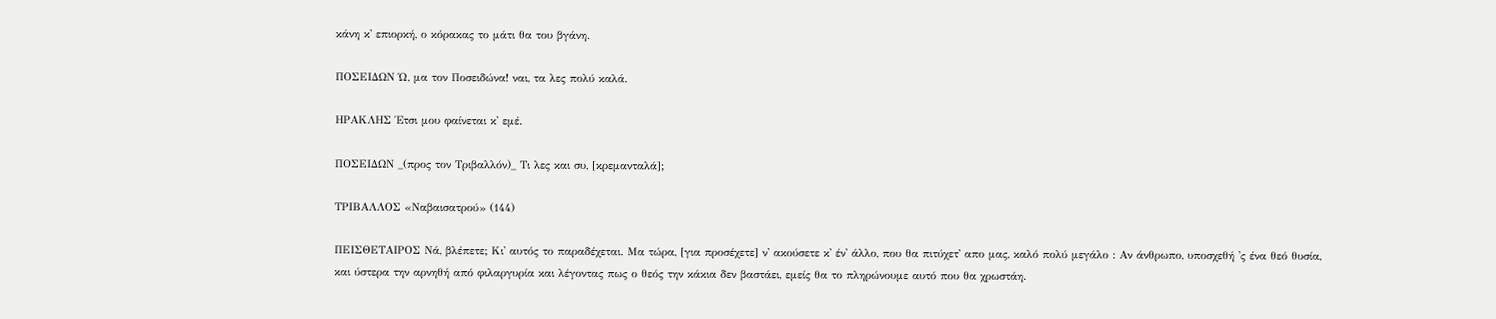κάνη κ' επιορκή, ο κόρακας το μάτι θα του βγάνη.

ΠΟΣΕΙΔΩΝ Ώ, μα τον Ποσειδώνα! ναι, τα λες πολύ καλά.

ΗΡΑΚΛΗΣ Έτσι μου φαίνεται κ' εμέ.

ΠΟΣΕΙΔΩΝ _(προς τον Τριβαλλόν)_ Τι λες και συ, [κρεμανταλά];

ΤΡΙΒΑΛΛΟΣ «Ναβαισατρού» (144)

ΠΕΙΣΘΕΤΑΙΡΟΣ Νά, βλέπετε; Κι' αυτός το παραδέχεται. Μα τώρα, [για προσέχετε] ν' ακούσετε κ' έν' άλλο, που θα πιτύχετ' απο μας, καλό πολύ μεγάλο : Αν άνθρωπο, υποσχεθή 'ς ένα θεό θυσία, και ύστερα την αρνηθή από φιλαργυρία και λέγοντας πως ο θεός την κάκια δεν βαστάει, εμείς θα το πληρώνουμε αυτό που θα χρωστάη.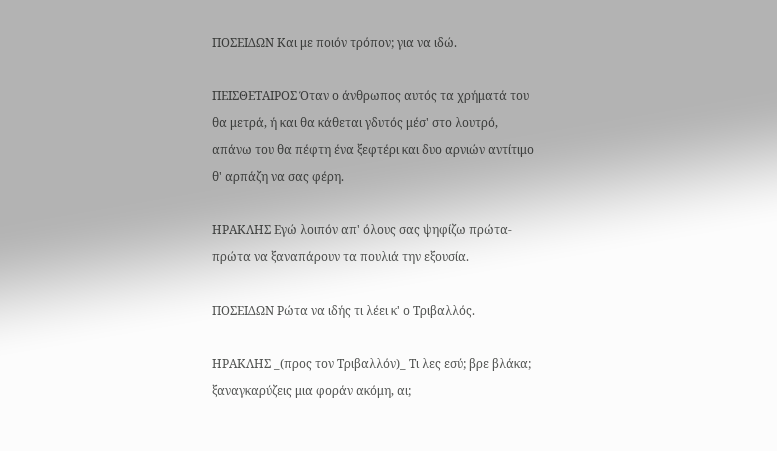ΠΟΣΕΙΔΩΝ Και με ποιόν τρόπον; για να ιδώ.

ΠΕΙΣΘΕΤΑΙΡΟΣ Όταν ο άνθρωπος αυτός τα χρήματά του θα μετρά, ή και θα κάθεται γδυτός μέσ' στο λουτρό, απάνω του θα πέφτη ένα ξεφτέρι και δυο αρνιών αντίτιμο θ' αρπάζη να σας φέρη.

ΗΡΑΚΛΗΣ Εγώ λοιπόν απ' όλους σας ψηφίζω πρώτα-πρώτα να ξαναπάρουν τα πουλιά την εξουσία.

ΠΟΣΕΙΔΩΝ Ρώτα να ιδής τι λέει κ' ο Τριβαλλός.

ΗΡΑΚΛΗΣ _(προς τον Τριβαλλόν)_ Τι λες εσύ; βρε βλάκα; ξαναγκαρύζεις μια φοράν ακόμη, αι;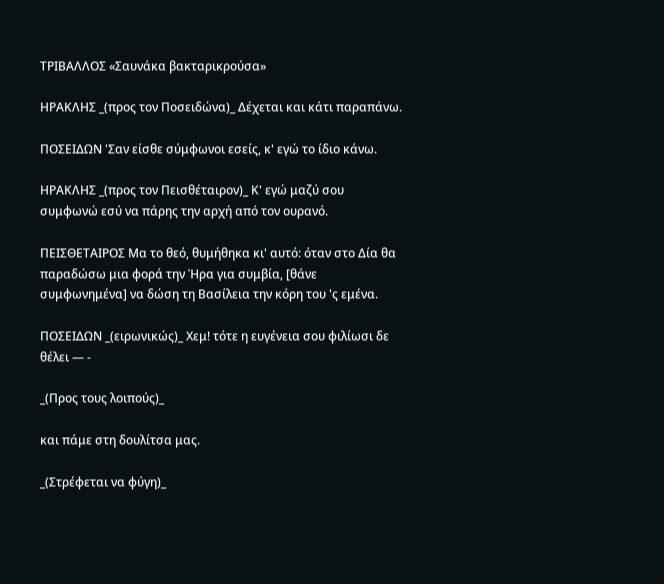ΤΡΙΒΑΛΛΟΣ «Σαυνάκα βακταρικρούσα»

ΗΡΑΚΛΗΣ _(προς τον Ποσειδώνα)_ Δέχεται και κάτι παραπάνω.

ΠΟΣΕΙΔΩΝ 'Σαν είσθε σύμφωνοι εσείς, κ' εγώ το ίδιο κάνω.

ΗΡΑΚΛΗΣ _(προς τον Πεισθέταιρον)_ Κ' εγώ μαζύ σου συμφωνώ εσύ να πάρης την αρχή από τον ουρανό.

ΠΕΙΣΘΕΤΑΙΡΟΣ Μα το θεό, θυμήθηκα κι' αυτό: όταν στο Δία θα παραδώσω μια φορά την Ήρα για συμβία, [θάνε συμφωνημένα] να δώση τη Βασίλεια την κόρη του 'ς εμένα.

ΠΟΣΕΙΔΩΝ _(ειρωνικώς)_ Χεμ! τότε η ευγένεια σου φιλίωσι δε θέλει — -

_(Προς τους λοιπούς)_

και πάμε στη δουλίτσα μας.

_(Στρέφεται να φύγη)_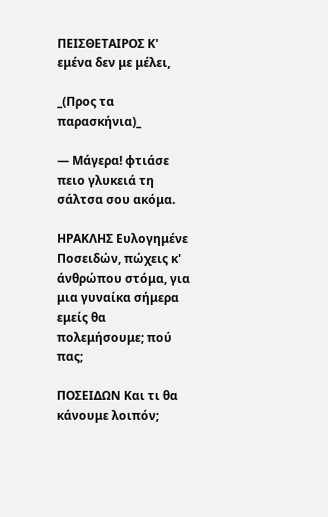ΠΕΙΣΘΕΤΑΙΡΟΣ Κ' εμένα δεν με μέλει,

_(Προς τα παρασκήνια)_

— Μάγερα! φτιάσε πειο γλυκειά τη σάλτσα σου ακόμα.

ΗΡΑΚΛΗΣ Ευλογημένε Ποσειδών, πώχεις κ' άνθρώπου στόμα, για μια γυναίκα σήμερα εμείς θα πολεμήσουμε; πού πας;

ΠΟΣΕΙΔΩΝ Και τι θα κάνουμε λοιπόν;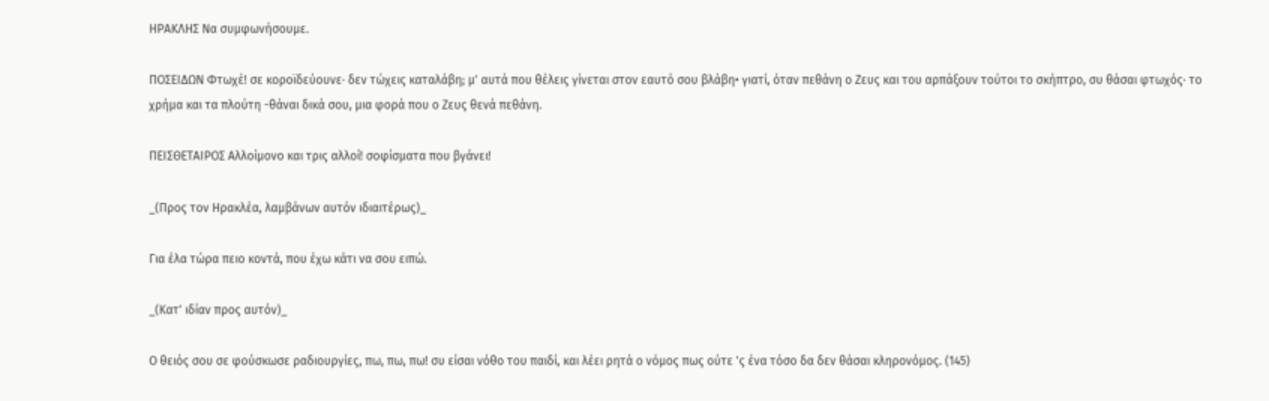ΗΡΑΚΛΗΣ Να συμφωνήσουμε.

ΠΟΣΕΙΔΩΝ Φτωχέ! σε κοροϊδεύουνε· δεν τώχεις καταλάβη; μ' αυτά που θέλεις γίνεται στον εαυτό σου βλάβη• γιατί, όταν πεθάνη ο Ζευς και του αρπάξουν τούτοι το σκήπτρο, συ θάσαι φτωχός· το χρήμα και τα πλούτη -θάναι δικά σου, μια φορά που ο Ζευς θενά πεθάνη.

ΠΕΙΣΘΕΤΑΙΡΟΣ Αλλοίμονο και τρις αλλοί! σοφίσματα που βγάνει!

_(Προς τον Ηρακλέα, λαμβάνων αυτόν ιδιαιτέρως)_

Για έλα τώρα πειο κοντά, που έχω κάτι να σου ειπώ.

_(Κατ' ιδίαν προς αυτόν)_

Ο θειός σου σε φούσκωσε ραδιουργίες, πω, πω, πω! συ είσαι νόθο του παιδί, και λέει ρητά ο νόμος πως ούτε 'ς ένα τόσο δα δεν θάσαι κληρονόμος. (145)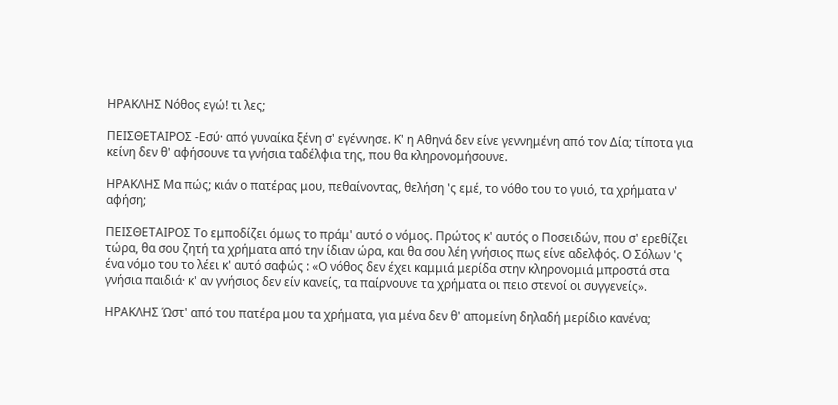ΗΡΑΚΛΗΣ Νόθος εγώ! τι λες;

ΠΕΙΣΘΕΤΑΙΡΟΣ -Εσύ· από γυναίκα ξένη σ' εγέννησε. Κ' η Αθηνά δεν είνε γεννημένη από τον Δία; τίποτα για κείνη δεν θ' αφήσουνε τα γνήσια ταδέλφια της, που θα κληρονομήσουνε.

ΗΡΑΚΛΗΣ Μα πώς; κιάν ο πατέρας μου, πεθαίνοντας, θελήση 'ς εμέ, το νόθο του το γυιό, τα χρήματα ν' αφήση;

ΠΕΙΣΘΕΤΑΙΡΟΣ Το εμποδίζει όμως το πράμ' αυτό ο νόμος. Πρώτος κ' αυτός ο Ποσειδών, που σ' ερεθίζει τώρα, θα σου ζητή τα χρήματα από την ίδιαν ώρα, και θα σου λέη γνήσιος πως είνε αδελφός. Ο Σόλων 'ς ένα νόμο του το λέει κ' αυτό σαφώς : «Ο νόθος δεν έχει καμμιά μερίδα στην κληρονομιά μπροστά στα γνήσια παιδιά· κ' αν γνήσιος δεν είν κανείς, τα παίρνουνε τα χρήματα οι πειο στενοί οι συγγενείς».

ΗΡΑΚΛΗΣ Ώστ' από του πατέρα μου τα χρήματα, για μένα δεν θ' απομείνη δηλαδή μερίδιο κανένα;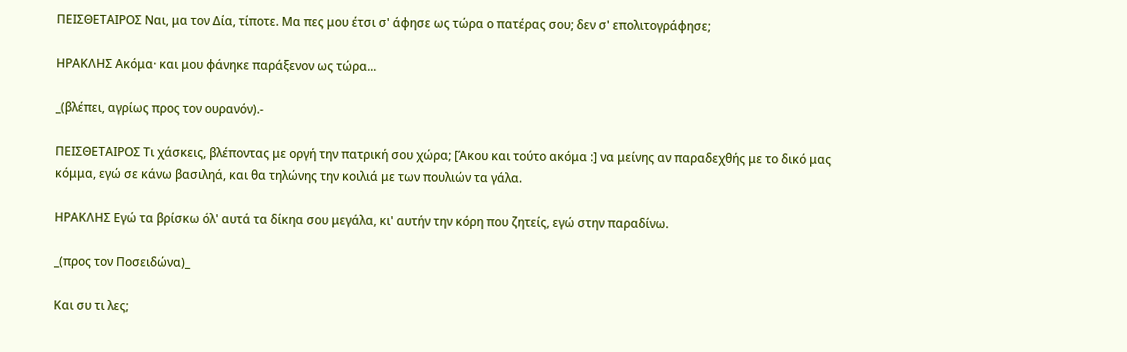ΠΕΙΣΘΕΤΑΙΡΟΣ Ναι, μα τον Δία, τίποτε. Μα πες μου έτσι σ' άφησε ως τώρα ο πατέρας σου; δεν σ' επολιτογράφησε;

ΗΡΑΚΛΗΣ Ακόμα· και μου φάνηκε παράξενον ως τώρα...

_(βλέπει, αγρίως προς τον ουρανόν).-

ΠΕΙΣΘΕΤΑΙΡΟΣ Τι χάσκεις, βλέποντας με οργή την πατρική σου χώρα; [Άκου και τούτο ακόμα :] να μείνης αν παραδεχθής με το δικό μας κόμμα, εγώ σε κάνω βασιληά, και θα τηλώνης την κοιλιά με των πουλιών τα γάλα.

ΗΡΑΚΛΗΣ Εγώ τα βρίσκω όλ' αυτά τα δίκηα σου μεγάλα, κι' αυτήν την κόρη που ζητείς, εγώ στην παραδίνω.

_(προς τον Ποσειδώνα)_

Και συ τι λες;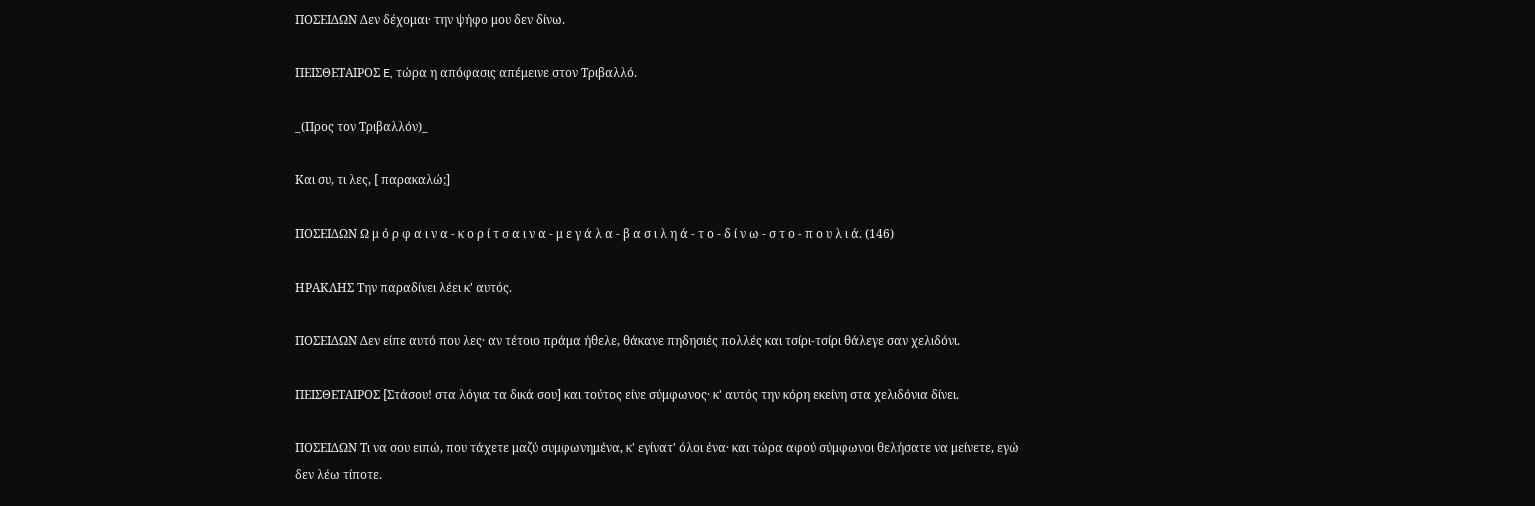ΠΟΣΕΙΔΩΝ Δεν δέχομαι· την ψήφο μου δεν δίνω.

ΠΕΙΣΘΕΤΑΙΡΟΣ E, τώρα η απόφασις απέμεινε στον Τριβαλλό.

_(Προς τον Τριβαλλόν)_

Και συ, τι λες, [ παρακαλώ;]

ΠΟΣΕΙΔΩΝ Ω μ ό ρ φ α ι ν α - κ ο ρ ί τ σ α ι ν α - μ ε γ ά λ α - β α σ ι λ η ά - τ ο - δ ί ν ω - σ τ ο - π ο υ λ ι ά. (146)

ΗΡΑΚΛΗΣ Την παραδίνει λέει κ' αυτός.

ΠΟΣΕΙΔΩΝ Δεν είπε αυτό που λες· αν τέτοιο πράμα ήθελε, θάκανε πηδησιές πολλές και τσίρι-τσίρι θάλεγε σαν χελιδόνι.

ΠΕΙΣΘΕΤΑΙΡΟΣ [Στάσου! στα λόγια τα δικά σου] και τούτος είνε σύμφωνος· κ' αυτός την κόρη εκείνη στα χελιδόνια δίνει.

ΠΟΣΕΙΔΩΝ Τι να σου ειπώ, που τάχετε μαζύ συμφωνημένα, κ' εγίνατ' όλοι ένα· και τώρα αφού σύμφωνοι θελήσατε να μείνετε, εγώ δεν λέω τίποτε.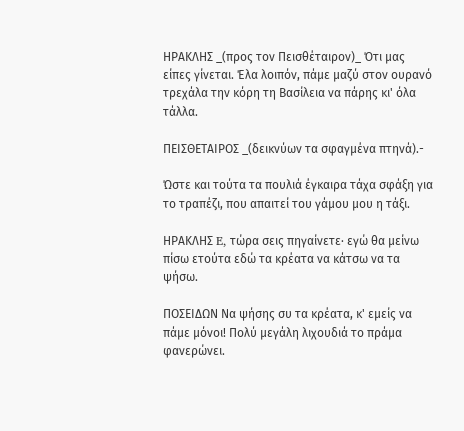ΗΡΑΚΛΗΣ _(προς τον Πεισθέταιρον)_ Ότι μας είπες γίνεται. Έλα λοιπόν, πάμε μαζύ στον ουρανό τρεχάλα την κόρη τη Βασίλεια να πάρης κι' όλα τάλλα.

ΠΕΙΣΘΕΤΑΙΡΟΣ _(δεικνύων τα σφαγμένα πτηνά).-

Ώστε και τούτα τα πουλιά έγκαιρα τάχα σφάξη για το τραπέζι, που απαιτεί του γάμου μου η τάξι.

ΗΡΑΚΛΗΣ E, τώρα σεις πηγαίνετε· εγώ θα μείνω πίσω ετούτα εδώ τα κρέατα να κάτσω να τα ψήσω.

ΠΟΣΕΙΔΩΝ Να ψήσης συ τα κρέατα, κ' εμείς να πάμε μόνοι! Πολύ μεγάλη λιχουδιά το πράμα φανερώνει.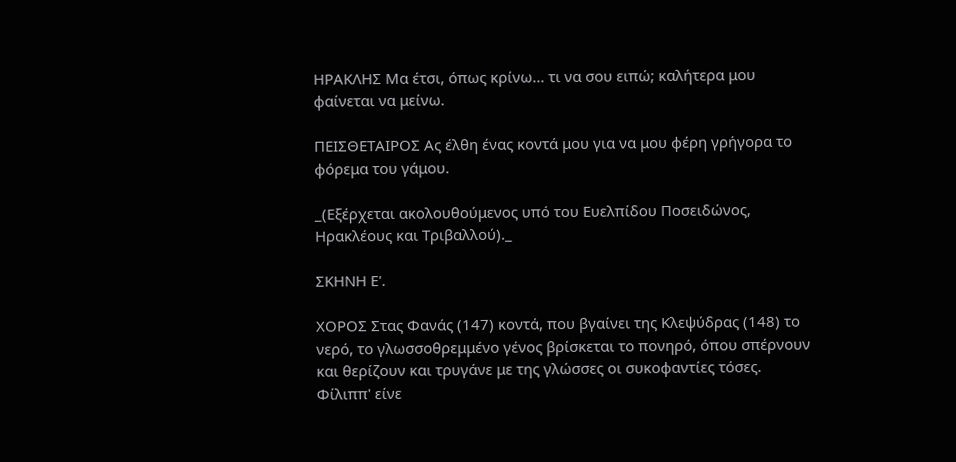ΗΡΑΚΛΗΣ Μα έτσι, όπως κρίνω... τι να σου ειπώ; καλήτερα μου φαίνεται να μείνω.

ΠΕΙΣΘΕΤΑΙΡΟΣ Ας έλθη ένας κοντά μου για να μου φέρη γρήγορα το φόρεμα του γάμου.

_(Εξέρχεται ακολουθούμενος υπό του Ευελπίδου Ποσειδώνος, Ηρακλέους και Τριβαλλού)._

ΣΚΗΝΗ Ε'.

ΧΟΡΟΣ Στας Φανάς (147) κοντά, που βγαίνει της Κλεψύδρας (148) το νερό, το γλωσσοθρεμμένο γένος βρίσκεται το πονηρό, όπου σπέρνουν και θερίζουν και τρυγάνε με της γλώσσες οι συκοφαντίες τόσες. Φίλιππ' είνε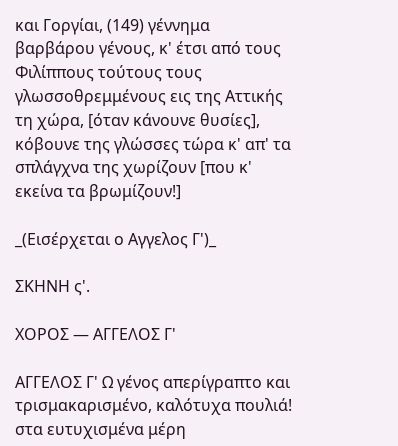και Γοργίαι, (149) γέννημα βαρβάρου γένους, κ' έτσι από τους Φιλίππους τούτους τους γλωσσοθρεμμένους εις της Αττικής τη χώρα, [όταν κάνουνε θυσίες], κόβουνε της γλώσσες τώρα κ' απ' τα σπλάγχνα της χωρίζουν [που κ' εκείνα τα βρωμίζουν!]

_(Εισέρχεται ο Αγγελος Γ')_

ΣΚΗΝΗ ς'.

ΧΟΡΟΣ — ΑΓΓΕΛΟΣ Γ'

ΑΓΓΕΛΟΣ Γ' Ω γένος απερίγραπτο και τρισμακαρισμένο, καλότυχα πουλιά! στα ευτυχισμένα μέρη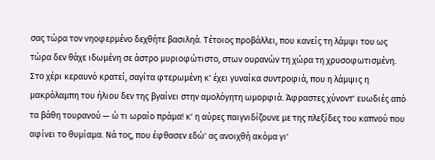σας τώρα τον νηοφερμένο δεχθήτε βασιληά. Τέτοιος προβάλλει, που κανείς τη λάμψι του ως τώρα δεν θάχε ιδωμένη σε άστρο μυριοφώτιστο, στων ουρανών τη χώρα τη χρυσοφωτισμένη. Στο χέρι κεραυνό κρατεί, σαγίτα φτερωμένη κ' έχει γυναίκα συντροφιά, που η λάμψις η μακρόλαμπη του ήλιου δεν της βγαίνει στην αμολόγητη ωμορφιά. Άφραστες χύνοντ' ευωδιές από τα βάθη τουρανού — ώ τι ωραίο πράμα! κ' η αύρες παιγνιδίζουνε με της πλεξίδες του καπνού που αφίνει το θυμίαμα. Νά τος, που έφθασεν εδώ' ας ανοιχθή ακόμα γι'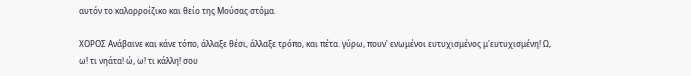αυτόν το καλορροίζικο και θείο της Μούσας στόμα.

ΧΟΡΟΣ Ανάβαινε και κάνε τόπο, άλλαξε θέσι, άλλαξε τρόπο, και πέτα. γύρω, πουν' ενωμένοι ευτυχισμένος μ'ευτυχισμένη! Ω, ω! τι νηάτα! ώ, ω! τι κάλλη! σου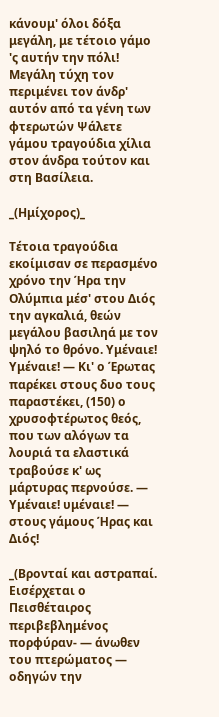κάνουμ' όλοι δόξα μεγάλη, με τέτοιο γάμο 'ς αυτήν την πόλι! Μεγάλη τύχη τον περιμένει τον άνδρ' αυτόν από τα γένη των φτερωτών Ψάλετε γάμου τραγούδια χίλια στον άνδρα τούτον και στη Βασίλεια.

_(Ημίχορος)_

Τέτοια τραγούδια εκοίμισαν σε περασμένο χρόνο την Ήρα την Ολύμπια μέσ' στου Διός την αγκαλιά, θεών μεγάλου βασιληά με τον ψηλό το θρόνο. Υμέναιε! Υμέναιε! — Κι' ο Έρωτας παρέκει στους δυο τους παραστέκει, (150) ο χρυσοφτέρωτος θεός, που των αλόγων τα λουριά τα ελαστικά τραβούσε κ' ως μάρτυρας περνούσε. — Υμέναιε! υμέναιε! — στους γάμους Ήρας και Διός!

_(Βρονταί και αστραπαί. Εισέρχεται ο Πεισθέταιρος περιβεβλημένος πορφύραν- — άνωθεν του πτερώματος — οδηγών την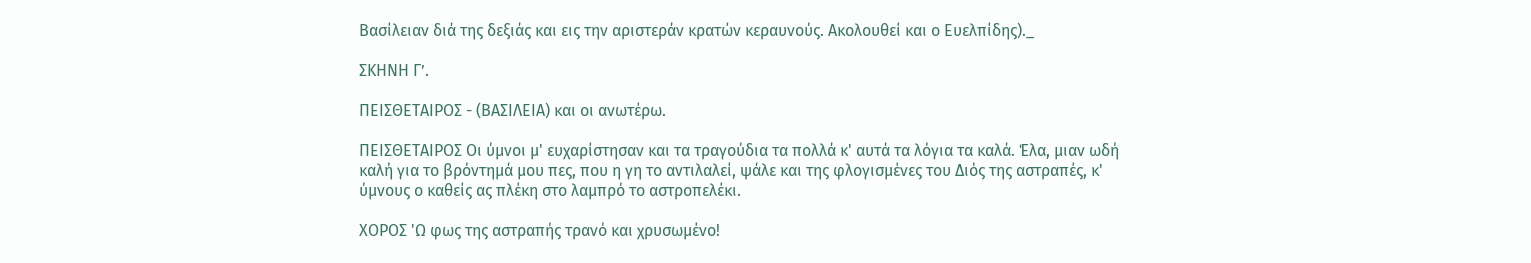Βασίλειαν διά της δεξιάς και εις την αριστεράν κρατών κεραυνούς. Ακολουθεί και ο Ευελπίδης)._

ΣΚΗΝΗ Γ’.

ΠΕΙΣΘΕΤΑΙΡΟΣ - (ΒΑΣΙΛΕΙΑ) και οι ανωτέρω.

ΠΕΙΣΘΕΤΑΙΡΟΣ Οι ύμνοι μ' ευχαρίστησαν και τα τραγούδια τα πολλά κ' αυτά τα λόγια τα καλά. Έλα, μιαν ωδή καλή για το βρόντημά μου πες, που η γη το αντιλαλεί, ψάλε και της φλογισμένες του Διός της αστραπές, κ' ύμνους ο καθείς ας πλέκη στο λαμπρό το αστροπελέκι.

ΧΟΡΟΣ 'Ω φως της αστραπής τρανό και χρυσωμένο!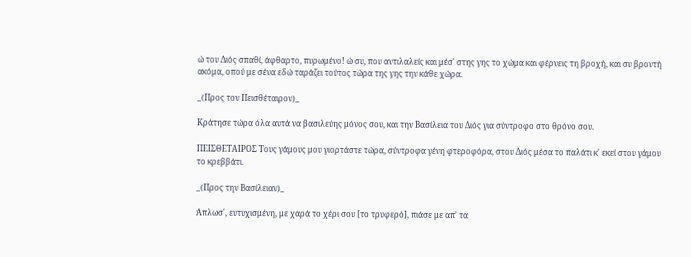ώ του Διός σπαθί, άφθαρτο, πυρωμένο! ώ συ, που αντιλαλείς και μέσ' στης γης το χώμα και φέρνεις τη βροχή, και συ βροντή ακόμα, oπού με σένα εδώ ταράζει τούτος τώρα της γης την κάθε χώρα.

_(Προς τον Πεισθέταιρον)_

Κράτησε τώρα όλα αυτά να βασιλεύης μόνος σου, και την Βασίλεια του Διός για σύντροφο στο θρόνο σου.

ΠΕΙΣΘΕΤΑΙΡΟΣ Τους γάμους μου γιορτάστε τώρα, σύντροφα γένη φτεροφόρα, στου Διός μέσα το παλάτι κ' εκεί στου γάμου το κρεββάτι.

_(Προς την Βασίλειαν)_

Άπλωσ', ευτυχισμένη, με χαρά το χέρι σου [το τρυφερό], πιάσε με απ' τα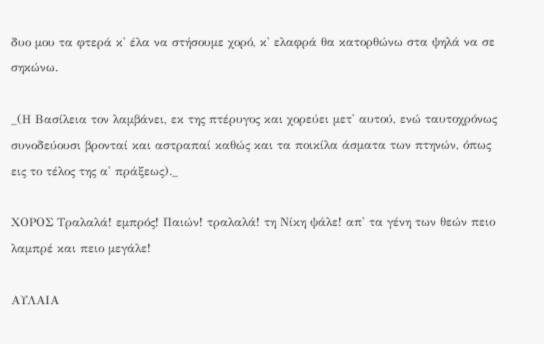δυο μου τα φτερά κ' έλα να στήσουμε χορό, κ' ελαφρά θα κατορθώνω στα ψηλά να σε σηκώνω.

_(Η Βασίλεια τον λαμβάνει, εκ της πτέρυγος και χορεύει μετ' αυτού, ενώ ταυτοχρόνως συνοδεύουσι βρονταί και αστραπαί καθώς και τα ποικίλα άσματα των πτηνών, όπως εις το τέλος της α' πράξεως)._

ΧΟΡΟΣ Τραλαλά! εμπρός! Παιών! τραλαλά! τη Νίκη ψάλε! απ' τα γένη των θεών πειο λαμπρέ και πειο μεγάλε!

ΑΥΛΑΙΑ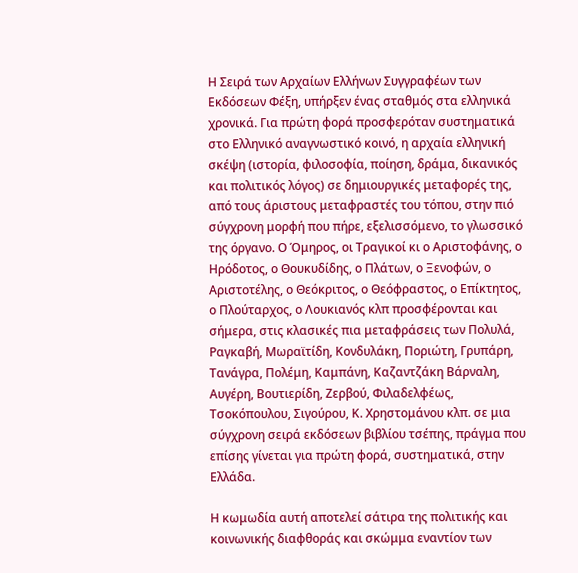Η Σειρά των Αρχαίων Ελλήνων Συγγραφέων των Εκδόσεων Φέξη, υπήρξεν ένας σταθμός στα ελληνικά χρονικά. Για πρώτη φορά προσφερόταν συστηματικά στο Ελληνικό αναγνωστικό κοινό, η αρχαία ελληνική σκέψη (ιστορία, φιλοσοφία, ποίηση, δράμα, δικανικός και πολιτικός λόγος) σε δημιουργικές μεταφορές της, από τους άριστους μεταφραστές του τόπου, στην πιό σύγχρονη μορφή που πήρε, εξελισσόμενο, το γλωσσικό της όργανο. Ο Όμηρος, οι Τραγικοί κι ο Αριστοφάνης, ο Ηρόδοτος, ο Θουκυδίδης, ο Πλάτων, ο Ξενοφών, ο Αριστοτέλης, ο Θεόκριτος, ο Θεόφραστος, ο Επίκτητος, ο Πλούταρχος, ο Λουκιανός κλπ προσφέρονται και σήμερα, στις κλασικές πια μεταφράσεις των Πολυλά, Ραγκαβή, Μωραϊτίδη, Κονδυλάκη, Ποριώτη, Γρυπάρη, Τανάγρα, Πολέμη, Καμπάνη, Καζαντζάκη Βάρναλη, Αυγέρη, Βουτιερίδη, Ζερβού, Φιλαδελφέως, Τσοκόπουλου, Σιγούρου, Κ. Χρηστομάνου κλπ. σε μια σύγχρονη σειρά εκδόσεων βιβλίου τσέπης, πράγμα που επίσης γίνεται για πρώτη φορά, συστηματικά, στην Ελλάδα.

Η κωμωδία αυτή αποτελεί σάτιρα της πολιτικής και κοινωνικής διαφθοράς και σκώμμα εναντίον των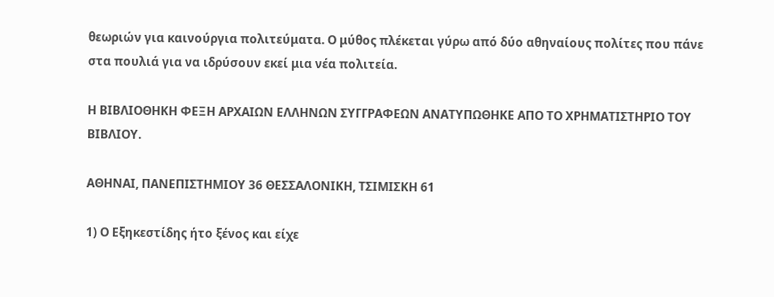θεωριών για καινούργια πολιτεύματα. Ο μύθος πλέκεται γύρω από δύο αθηναίους πολίτες που πάνε στα πουλιά για να ιδρύσουν εκεί μια νέα πολιτεία.

Η ΒΙΒΛΙΟΘΗΚΗ ΦΕΞΗ ΑΡΧΑΙΩΝ ΕΛΛΗΝΩΝ ΣΥΓΓΡΑΦΕΩΝ ΑΝΑΤΥΠΩΘΗΚΕ ΑΠΟ ΤΟ ΧΡΗΜΑΤΙΣΤΗΡΙΟ ΤΟΥ ΒΙΒΛΙΟΥ.

ΑΘΗΝΑΙ, ΠΑΝΕΠΙΣΤΗΜΙΟΥ 36 ΘΕΣΣΑΛΟΝΙΚΗ, ΤΣΙΜΙΣΚΗ 61

1) Ο Εξηκεστίδης ήτο ξένος και είχε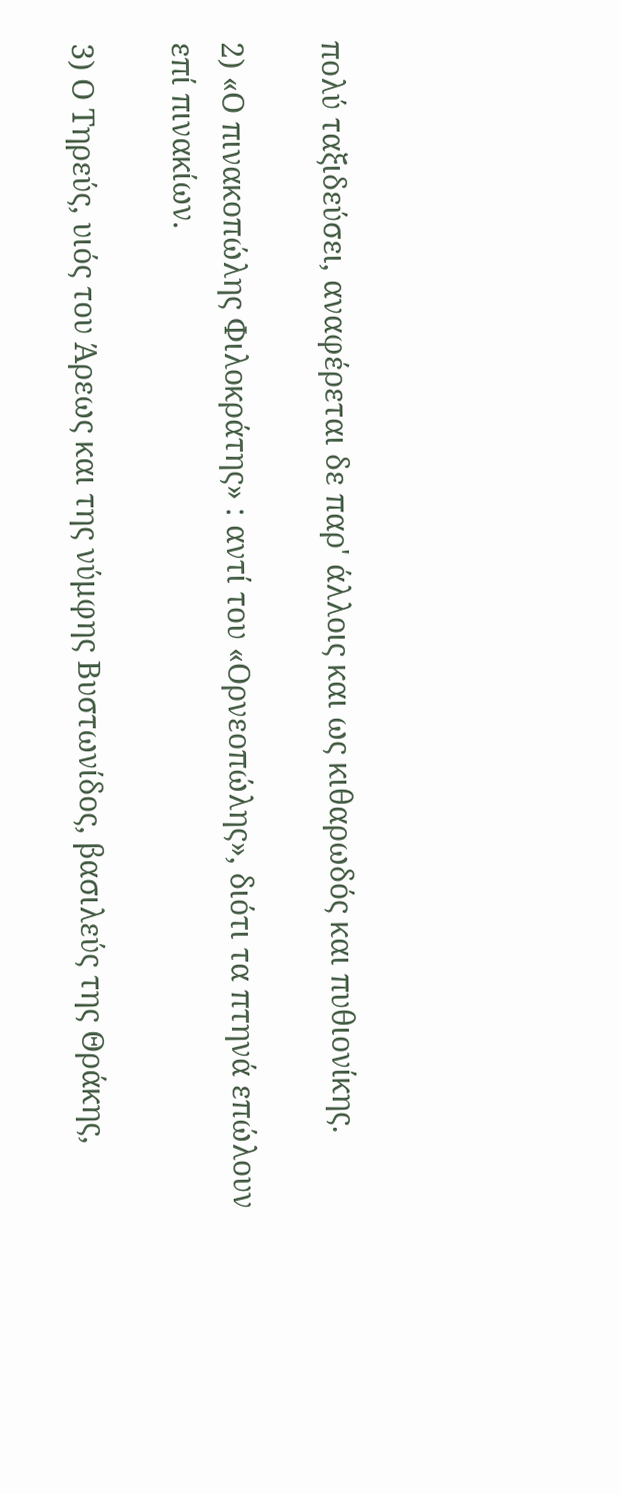πολύ ταξιδεύσει, αναφέρεται δε παρ' άλλοις και ως κιθαρωδός και πυθιονίκης.

2) «Ο πινακοπώλης Φιλοκράτης» : αντί του «Ορνεοπώλης», διότι τα πτηνά επώλουν επί πινακίων.

3) Ο Τηρεύς, υιός του Άρεως και της νύμφης Βυστωνίδος, βασιλεύς της Θράκης,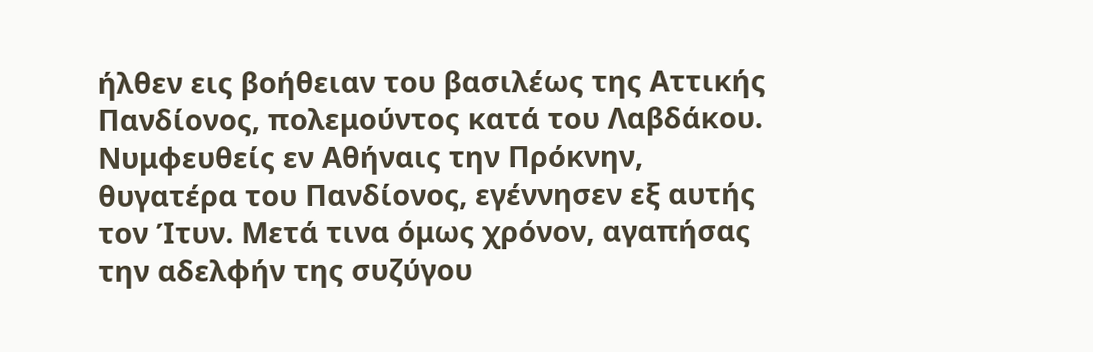ήλθεν εις βοήθειαν του βασιλέως της Αττικής Πανδίονος, πολεμούντος κατά του Λαβδάκου. Νυμφευθείς εν Αθήναις την Πρόκνην, θυγατέρα του Πανδίονος, εγέννησεν εξ αυτής τον Ίτυν. Μετά τινα όμως χρόνον, αγαπήσας την αδελφήν της συζύγου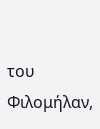του Φιλομήλαν,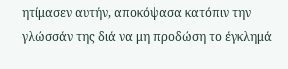ητίμασεν αυτήν, αποκόψασα κατόπιν την γλώσσάν της διά να μη προδώση το έγκλημά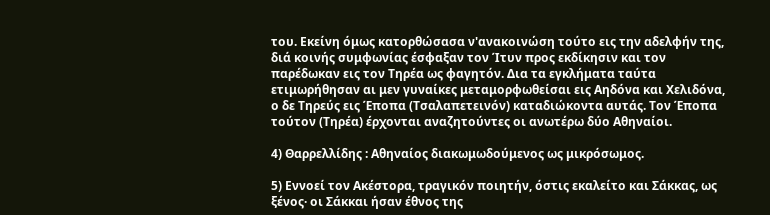του. Εκείνη όμως κατορθώσασα ν'ανακοινώση τούτο εις την αδελφήν της, διά κοινής συμφωνίας έσφαξαν τον Ίτυν προς εκδίκησιν και τον παρέδωκαν εις τον Τηρέα ως φαγητόν. Δια τα εγκλήματα ταύτα ετιμωρήθησαν αι μεν γυναίκες μεταμορφωθείσαι εις Αηδόνα και Χελιδόνα, ο δε Τηρεύς εις Έποπα (Τσαλαπετεινόν) καταδιώκοντα αυτάς. Τον Έποπα τούτον (Τηρέα) έρχονται αναζητούντες οι ανωτέρω δύο Αθηναίοι.

4) Θαρρελλίδης : Αθηναίος διακωμωδούμενος ως μικρόσωμος.

5) Εννοεί τον Ακέστορα, τραγικόν ποιητήν, όστις εκαλείτο και Σάκκας, ως ξένος· οι Σάκκαι ήσαν έθνος της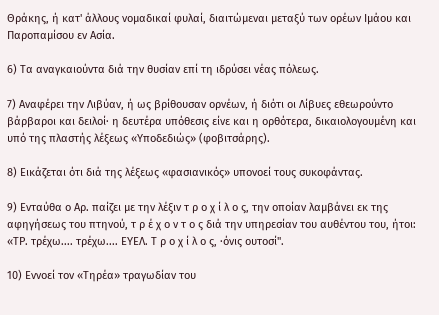Θράκης, ή κατ' άλλους νομαδικαί φυλαί, διαιτώμεναι μεταξύ των ορέων Ιμάου και Παροπαμίσου εν Ασία.

6) Τα αναγκαιούντα διά την θυσίαν επί τη ιδρύσει νέας πόλεως.

7) Αναφέρει την Λιβύαν, ή ως βρίθουσαν ορνέων, ή διότι οι Λίβυες εθεωρούντο βάρβαροι και δειλοί· η δευτέρα υπόθεσις είνε και η ορθότερα, δικαιολογουμένη και υπό της πλαστής λέξεως «Υποδεδιώς» (φοβιτσάρης).

8) Εικάζεται ότι διά της λέξεως «φασιανικός» υπονοεί τους συκοφάντας.

9) Ενταύθα ο Αρ. παίζει με την λέξιν τ ρ ο χ ί λ ο ς, την οποίαν λαμβάνει εκ της αφηγήσεως του πτηνού, τ ρ έ χ ο ν τ ο ς διά την υπηρεσίαν του αυθέντου του, ήτοι: «ΤΡ. τρέχω.... τρέχω.... ΕΥΕΛ. Τ ρ ο χ ί λ ο ς, ·όνις ουτοσί".

10) Εννοεί τον «Τηρέα» τραγωδίαν του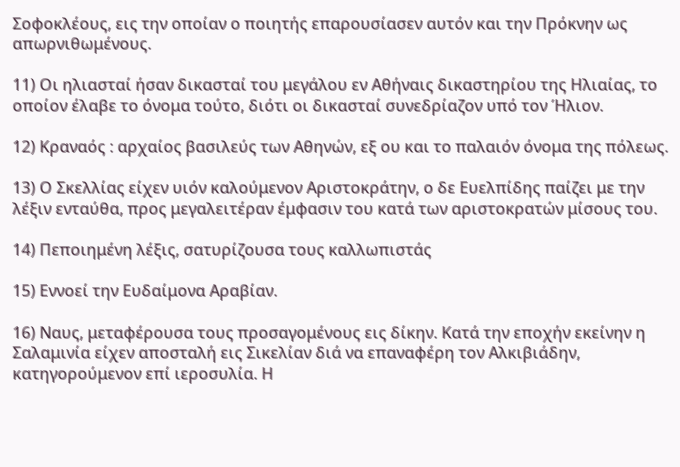Σοφοκλέους, εις την οποίαν ο ποιητής επαρουσίασεν αυτόν και την Πρόκνην ως απωρνιθωμένους.

11) Οι ηλιασταί ήσαν δικασταί του μεγάλου εν Αθήναις δικαστηρίου της Ηλιαίας, το οποίον έλαβε το όνομα τούτο, διότι οι δικασταί συνεδρίαζον υπό τον Ήλιον.

12) Κραναός : αρχαίος βασιλεύς των Αθηνών, εξ ου και το παλαιόν όνομα της πόλεως.

13) Ο Σκελλίας είχεν υιόν καλούμενον Αριστοκράτην, ο δε Ευελπίδης παίζει με την λέξιν ενταύθα, προς μεγαλειτέραν έμφασιν του κατά των αριστοκρατών μίσους του.

14) Πεποιημένη λέξις, σατυρίζουσα τους καλλωπιστάς

15) Εννοεί την Ευδαίμονα Αραβίαν.

16) Ναυς, μεταφέρουσα τους προσαγομένους εις δίκην. Κατά την εποχήν εκείνην η Σαλαμινία είχεν αποσταλή εις Σικελίαν διά να επαναφέρη τον Αλκιβιάδην, κατηγορούμενον επί ιεροσυλία. Η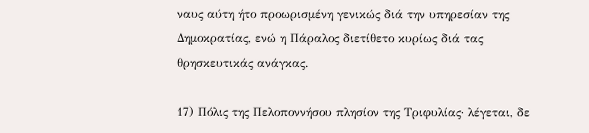ναυς αύτη ήτο προωρισμένη γενικώς διά την υπηρεσίαν της Δημοκρατίας, ενώ η Πάραλος διετίθετο κυρίως διά τας θρησκευτικάς ανάγκας.

17) Πόλις της Πελοποννήσου πλησίον της Τριφυλίας· λέγεται, δε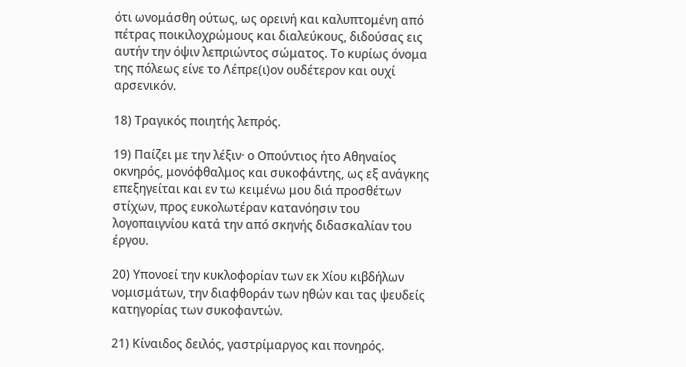ότι ωνομάσθη ούτως, ως ορεινή και καλυπτομένη από πέτρας ποικιλοχρώμους και διαλεύκους, διδούσας εις αυτήν την όψιν λεπριώντος σώματος. Το κυρίως όνομα της πόλεως είνε το Λέπρε(ι)ον ουδέτερον και ουχί αρσενικόν.

18) Τραγικός ποιητής λεπρός.

19) Παίζει με την λέξιν· ο Οπούντιος ήτο Αθηναίος οκνηρός, μονόφθαλμος και συκοφάντης, ως εξ ανάγκης επεξηγείται και εν τω κειμένω μου διά προσθέτων στίχων, προς ευκολωτέραν κατανόησιν του λογοπαιγνίου κατά την από σκηνής διδασκαλίαν του έργου.

20) Υπονοεί την κυκλοφορίαν των εκ Χίου κιβδήλων νομισμάτων, την διαφθοράν των ηθών και τας ψευδείς κατηγορίας των συκοφαντών.

21) Κίναιδος δειλός, γαστρίμαργος και πονηρός.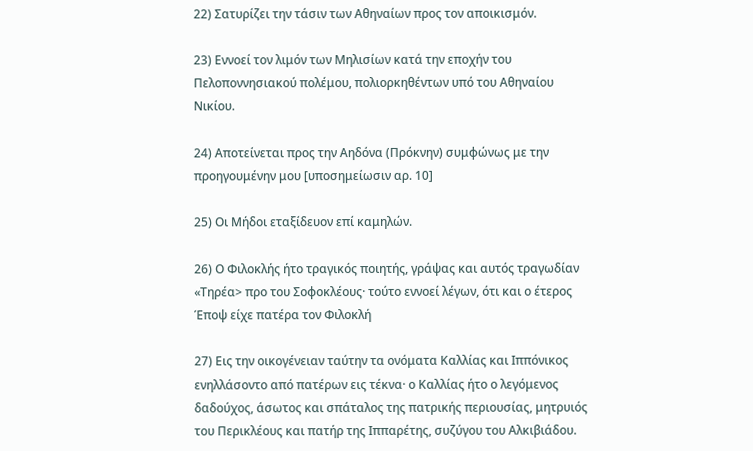22) Σατυρίζει την τάσιν των Αθηναίων προς τον αποικισμόν.

23) Εννοεί τον λιμόν των Μηλισίων κατά την εποχήν του Πελοποννησιακού πολέμου, πολιορκηθέντων υπό του Αθηναίου Νικίου.

24) Αποτείνεται προς την Αηδόνα (Πρόκνην) συμφώνως με την προηγουμένην μου [υποσημείωσιν αρ. 10]

25) Οι Μήδοι εταξίδευον επί καμηλών.

26) Ο Φιλοκλής ήτο τραγικός ποιητής, γράψας και αυτός τραγωδίαν «Τηρέα> προ του Σοφοκλέους· τούτο εννοεί λέγων, ότι και ο έτερος Έποψ είχε πατέρα τον Φιλοκλή

27) Εις την οικογένειαν ταύτην τα ονόματα Καλλίας και Ιππόνικος ενηλλάσοντο από πατέρων εις τέκνα· ο Καλλίας ήτο ο λεγόμενος δαδούχος, άσωτος και σπάταλος της πατρικής περιουσίας, μητρυιός του Περικλέους και πατήρ της Ιππαρέτης, συζύγου του Αλκιβιάδου.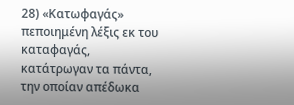28) «Κατωφαγάς» πεποιημένη λέξις εκ του καταφαγάς, κατάτρωγαν τα πάντα, την οποίαν απέδωκα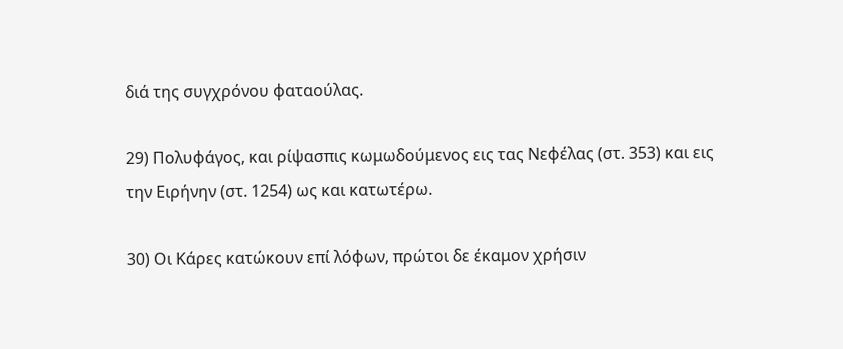διά της συγχρόνου φαταούλας.

29) Πολυφάγος, και ρίψασπις κωμωδούμενος εις τας Νεφέλας (στ. 353) και εις την Ειρήνην (στ. 1254) ως και κατωτέρω.

30) Οι Κάρες κατώκουν επί λόφων, πρώτοι δε έκαμον χρήσιν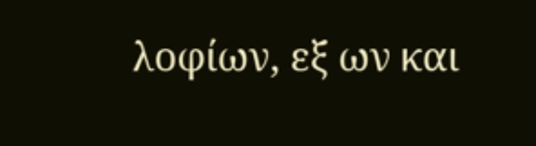λοφίων, εξ ων και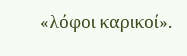«λόφοι καρικοί».